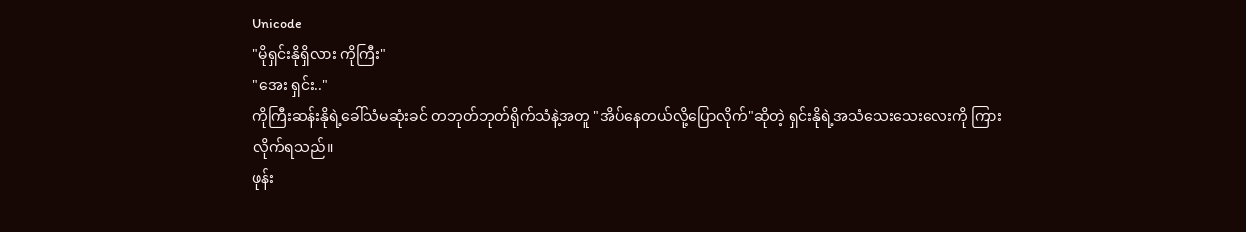Unicode
"မိုရှင်းနိုရှိလား ကိုကြီး"
"အေး ရှင်း.."
ကိုကြီးဆန်းနိုရဲ့ခေါ်သံမဆုံးခင် တဘုတ်ဘုတ်ရိုက်သံနဲ့အတူ "အိပ်နေတယ်လို့ပြောလိုက်"ဆိုတဲ့ ရှင်းနိုရဲ့အသံသေးသေးလေးကို ကြားလိုက်ရသည်။
ဖုန်း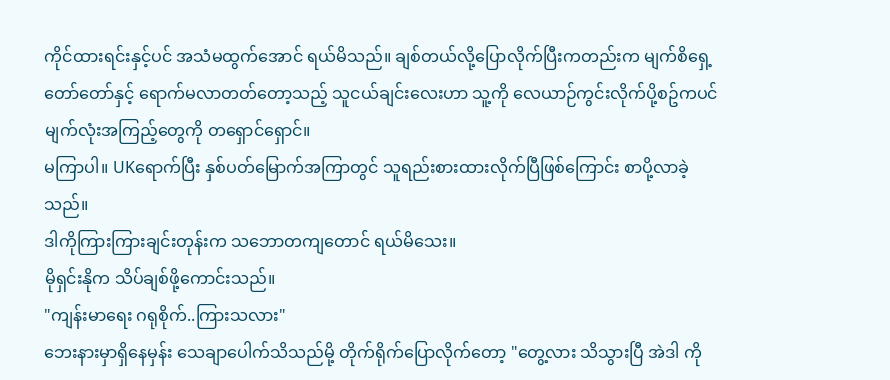ကိုင်ထားရင်းနှင့်ပင် အသံမထွက်အောင် ရယ်မိသည်။ ချစ်တယ်လို့ပြောလိုက်ပြီးကတည်းက မျက်စိရှေ့တော်တော်နှင့် ရောက်မလာတတ်တော့သည့် သူငယ်ချင်းလေးဟာ သူ့ကို လေယာဉ်ကွင်းလိုက်ပို့စဥ်ကပင် မျက်လုံးအကြည့်တွေကို တရှောင်ရှောင်။
မကြာပါ။ UKရောက်ပြီး နှစ်ပတ်မြောက်အကြာတွင် သူရည်းစားထားလိုက်ပြီဖြစ်ကြောင်း စာပို့လာခဲ့သည်။
ဒါကိုကြားကြားချင်းတုန်းက သဘောတကျတောင် ရယ်မိသေး။
မိုရှင်းနိုက သိပ်ချစ်ဖို့ကောင်းသည်။
"ကျန်းမာရေး ဂရုစိုက်..ကြားသလား"
ဘေးနားမှာရှိနေမှန်း သေချာပေါက်သိသည်မို့ တိုက်ရိုက်ပြောလိုက်တော့ "တွေ့လား သိသွားပြီ အဲဒါ ကို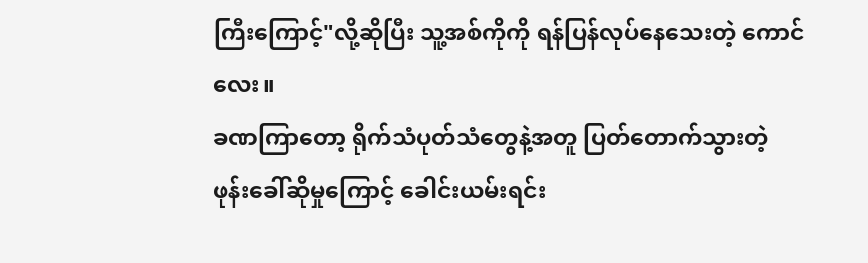ကြီးကြောင့်"လို့ဆိုပြီး သူ့အစ်ကိုကို ရန်ပြန်လုပ်နေသေးတဲ့ ကောင်လေး။
ခဏကြာတော့ ရိုက်သံပုတ်သံတွေနဲ့အတူ ပြတ်တောက်သွားတဲ့ ဖုန်းခေါ်ဆိုမှုကြောင့် ခေါင်းယမ်းရင်း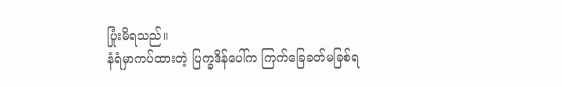ပြုံးမိရသည်။
နံရံမှာကပ်ထားတဲ့ ပြက္ခဒိန်ပေါ်က ကြက်ခြေခတ်မခြစ်ရ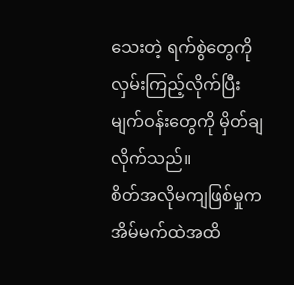သေးတဲ့ ရက်စွဲတွေကိုလှမ်းကြည့်လိုက်ပြီး မျက်ဝန်းတွေကို မှိတ်ချလိုက်သည်။
စိတ်အလိုမကျဖြစ်မှုက အိမ်မက်ထဲအထိ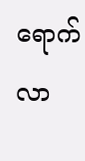ရောက်လာ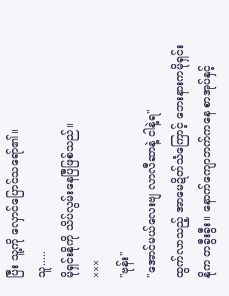ပြီး သူ့ကို လှောင်ပြောင်သရော်၏။
သူ.....
မိုရှင်းနိုကို သိပ်လွမ်းနေပြီဖြစ်သည်။
×××
"ဗုန်း"
"အောင်မယ်လေးဗျ လာလီဆာနဲ့ ငါနဲ့ရ"
ထွက်လာသည့် အာမေဍိတ်သံကြောင့် ဘေးနားကမိုရှင်းနိုက တခွီးခွီး။ နောက်ကျောဘက်ကနေ စာအုပ်နှင့်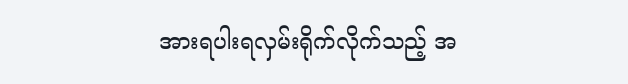အားရပါးရလှမ်းရိုက်လိုက်သည့် အ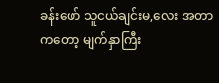ခန်းဖော် သူငယ်ချင်းမ,လေး အတာကတော့ မျက်နှာကြီး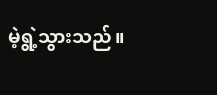မဲ့ရွဲ့သွားသည်။